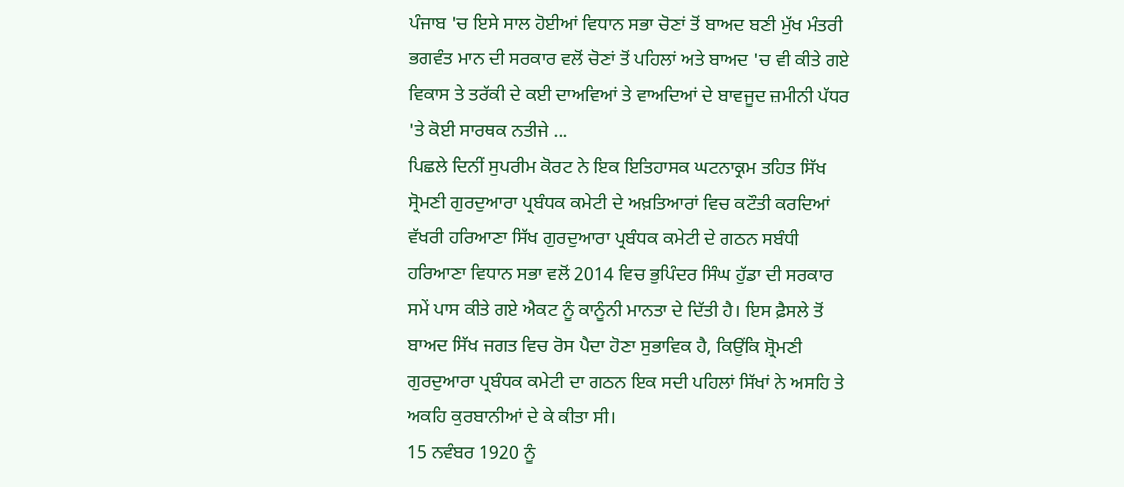ਪੰਜਾਬ 'ਚ ਇਸੇ ਸਾਲ ਹੋਈਆਂ ਵਿਧਾਨ ਸਭਾ ਚੋਣਾਂ ਤੋਂ ਬਾਅਦ ਬਣੀ ਮੁੱਖ ਮੰਤਰੀ ਭਗਵੰਤ ਮਾਨ ਦੀ ਸਰਕਾਰ ਵਲੋਂ ਚੋਣਾਂ ਤੋਂ ਪਹਿਲਾਂ ਅਤੇ ਬਾਅਦ 'ਚ ਵੀ ਕੀਤੇ ਗਏ ਵਿਕਾਸ ਤੇ ਤਰੱਕੀ ਦੇ ਕਈ ਦਾਅਵਿਆਂ ਤੇ ਵਾਅਦਿਆਂ ਦੇ ਬਾਵਜੂਦ ਜ਼ਮੀਨੀ ਪੱਧਰ 'ਤੇ ਕੋਈ ਸਾਰਥਕ ਨਤੀਜੇ ...
ਪਿਛਲੇ ਦਿਨੀਂ ਸੁਪਰੀਮ ਕੋਰਟ ਨੇ ਇਕ ਇਤਿਹਾਸਕ ਘਟਨਾਕ੍ਰਮ ਤਹਿਤ ਸਿੱਖ ਸ੍ਰੋਮਣੀ ਗੁਰਦੁਆਰਾ ਪ੍ਰਬੰਧਕ ਕਮੇਟੀ ਦੇ ਅਖ਼ਤਿਆਰਾਂ ਵਿਚ ਕਟੌਤੀ ਕਰਦਿਆਂ ਵੱਖਰੀ ਹਰਿਆਣਾ ਸਿੱਖ ਗੁਰਦੁਆਰਾ ਪ੍ਰਬੰਧਕ ਕਮੇਟੀ ਦੇ ਗਠਨ ਸਬੰਧੀ ਹਰਿਆਣਾ ਵਿਧਾਨ ਸਭਾ ਵਲੋਂ 2014 ਵਿਚ ਭੁਪਿੰਦਰ ਸਿੰਘ ਹੁੱਡਾ ਦੀ ਸਰਕਾਰ ਸਮੇਂ ਪਾਸ ਕੀਤੇ ਗਏ ਐਕਟ ਨੂੰ ਕਾਨੂੰਨੀ ਮਾਨਤਾ ਦੇ ਦਿੱਤੀ ਹੈ। ਇਸ ਫ਼ੈਸਲੇ ਤੋਂ ਬਾਅਦ ਸਿੱਖ ਜਗਤ ਵਿਚ ਰੋਸ ਪੈਦਾ ਹੋਣਾ ਸੁਭਾਵਿਕ ਹੈ, ਕਿਉਂਕਿ ਸ਼੍ਰੋਮਣੀ ਗੁਰਦੁਆਰਾ ਪ੍ਰਬੰਧਕ ਕਮੇਟੀ ਦਾ ਗਠਨ ਇਕ ਸਦੀ ਪਹਿਲਾਂ ਸਿੱਖਾਂ ਨੇ ਅਸਹਿ ਤੇ ਅਕਹਿ ਕੁਰਬਾਨੀਆਂ ਦੇ ਕੇ ਕੀਤਾ ਸੀ।
15 ਨਵੰਬਰ 1920 ਨੂੰ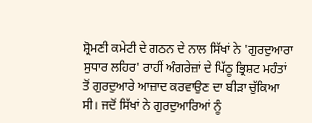ਸ਼੍ਰੋਮਣੀ ਕਮੇਟੀ ਦੇ ਗਠਨ ਦੇ ਨਾਲ ਸਿੱਖਾਂ ਨੇ 'ਗੁਰਦੁਆਰਾ ਸੁਧਾਰ ਲਹਿਰ' ਰਾਹੀਂ ਅੰਗਰੇਜ਼ਾਂ ਦੇ ਪਿੱਠੂ ਭ੍ਰਿਸ਼ਟ ਮਹੰਤਾਂ ਤੋਂ ਗੁਰਦੁਆਰੇ ਆਜ਼ਾਦ ਕਰਵਾਉਣ ਦਾ ਬੀੜਾ ਚੁੱਕਿਆ ਸੀ। ਜਦੋਂ ਸਿੱਖਾਂ ਨੇ ਗੁਰਦੁਆਰਿਆਂ ਨੂੰ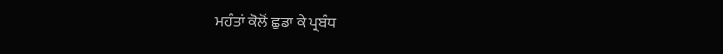ਮਹੰਤਾਂ ਕੋਲੋਂ ਛੁਡਾ ਕੇ ਪ੍ਰਬੰਧ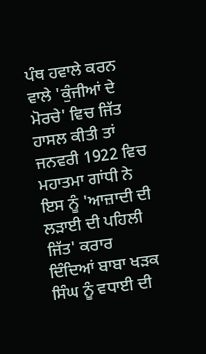ਪੰਥ ਹਵਾਲੇ ਕਰਨ ਵਾਲੇ 'ਕੁੰਜੀਆਂ ਦੇ ਮੋਰਚੇ' ਵਿਚ ਜਿੱਤ ਹਾਸਲ ਕੀਤੀ ਤਾਂ ਜਨਵਰੀ 1922 ਵਿਚ ਮਹਾਤਮਾ ਗਾਂਧੀ ਨੇ ਇਸ ਨੂੰ 'ਆਜ਼ਾਦੀ ਦੀ ਲੜਾਈ ਦੀ ਪਹਿਲੀ ਜਿੱਤ' ਕਰਾਰ ਦਿੰਦਿਆਂ ਬਾਬਾ ਖੜਕ ਸਿੰਘ ਨੂੰ ਵਧਾਈ ਦੀ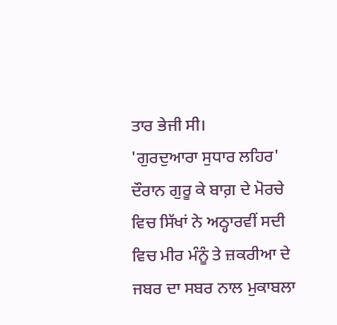ਤਾਰ ਭੇਜੀ ਸੀ।
'ਗੁਰਦੁਆਰਾ ਸੁਧਾਰ ਲਹਿਰ' ਦੌਰਾਨ ਗੁਰੂ ਕੇ ਬਾਗ਼ ਦੇ ਮੋਰਚੇ ਵਿਚ ਸਿੱਖਾਂ ਨੇ ਅਠ੍ਹਾਰਵੀਂ ਸਦੀ ਵਿਚ ਮੀਰ ਮੰਨੂੰ ਤੇ ਜ਼ਕਰੀਆ ਦੇ ਜਬਰ ਦਾ ਸਬਰ ਨਾਲ ਮੁਕਾਬਲਾ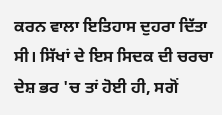ਕਰਨ ਵਾਲਾ ਇਤਿਹਾਸ ਦੁਹਰਾ ਦਿੱਤਾ ਸੀ। ਸਿੱਖਾਂ ਦੇ ਇਸ ਸਿਦਕ ਦੀ ਚਰਚਾ ਦੇਸ਼ ਭਰ 'ਚ ਤਾਂ ਹੋਈ ਹੀ, ਸਗੋਂ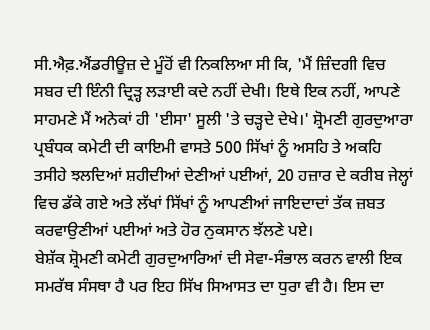ਸੀ.ਐਫ਼.ਐਂਡਰੀਊਜ਼ ਦੇ ਮੂੰਹੋਂ ਵੀ ਨਿਕਲਿਆ ਸੀ ਕਿ, 'ਮੈਂ ਜ਼ਿੰਦਗੀ ਵਿਚ ਸਬਰ ਦੀ ਇੰਨੀ ਦ੍ਰਿੜ੍ਹ ਲੜਾਈ ਕਦੇ ਨਹੀਂ ਦੇਖੀ। ਇਥੇ ਇਕ ਨਹੀਂ, ਆਪਣੇ ਸਾਹਮਣੇ ਮੈਂ ਅਨੇਕਾਂ ਹੀ 'ਈਸਾ' ਸੂਲੀ 'ਤੇ ਚੜ੍ਹਦੇ ਦੇਖੇ।' ਸ਼੍ਰੋਮਣੀ ਗੁਰਦੁਆਰਾ ਪ੍ਰਬੰਧਕ ਕਮੇਟੀ ਦੀ ਕਾਇਮੀ ਵਾਸਤੇ 500 ਸਿੱਖਾਂ ਨੂੰ ਅਸਹਿ ਤੇ ਅਕਹਿ ਤਸੀਹੇ ਝਲਦਿਆਂ ਸ਼ਹੀਦੀਆਂ ਦੇਣੀਆਂ ਪਈਆਂ, 20 ਹਜ਼ਾਰ ਦੇ ਕਰੀਬ ਜੇਲ੍ਹਾਂ ਵਿਚ ਡੱਕੇ ਗਏ ਅਤੇ ਲੱਖਾਂ ਸਿੱਖਾਂ ਨੂੰ ਆਪਣੀਆਂ ਜਾਇਦਾਦਾਂ ਤੱਕ ਜ਼ਬਤ ਕਰਵਾਉਣੀਆਂ ਪਈਆਂ ਅਤੇ ਹੋਰ ਨੁਕਸਾਨ ਝੱਲਣੇ ਪਏ।
ਬੇਸ਼ੱਕ ਸ਼੍ਰੋਮਣੀ ਕਮੇਟੀ ਗੁਰਦੁਆਰਿਆਂ ਦੀ ਸੇਵਾ-ਸੰਭਾਲ ਕਰਨ ਵਾਲੀ ਇਕ ਸਮਰੱਥ ਸੰਸਥਾ ਹੈ ਪਰ ਇਹ ਸਿੱਖ ਸਿਆਸਤ ਦਾ ਧੁਰਾ ਵੀ ਹੈ। ਇਸ ਦਾ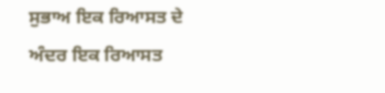ਸੁਭਾਅ ਇਕ ਰਿਆਸਤ ਦੇ ਅੰਦਰ ਇਕ ਰਿਆਸਤ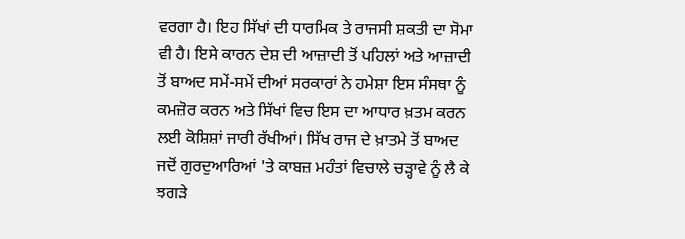ਵਰਗਾ ਹੈ। ਇਹ ਸਿੱਖਾਂ ਦੀ ਧਾਰਮਿਕ ਤੇ ਰਾਜਸੀ ਸ਼ਕਤੀ ਦਾ ਸੋਮਾ ਵੀ ਹੈ। ਇਸੇ ਕਾਰਨ ਦੇਸ਼ ਦੀ ਆਜ਼ਾਦੀ ਤੋਂ ਪਹਿਲਾਂ ਅਤੇ ਆਜ਼ਾਦੀ ਤੋਂ ਬਾਅਦ ਸਮੇਂ-ਸਮੇਂ ਦੀਆਂ ਸਰਕਾਰਾਂ ਨੇ ਹਮੇਸ਼ਾ ਇਸ ਸੰਸਥਾ ਨੂੰ ਕਮਜ਼ੋਰ ਕਰਨ ਅਤੇ ਸਿੱਖਾਂ ਵਿਚ ਇਸ ਦਾ ਆਧਾਰ ਖ਼ਤਮ ਕਰਨ ਲਈ ਕੋਸ਼ਿਸ਼ਾਂ ਜਾਰੀ ਰੱਖੀਆਂ। ਸਿੱਖ ਰਾਜ ਦੇ ਖ਼ਾਤਮੇ ਤੋਂ ਬਾਅਦ ਜਦੋਂ ਗੁਰਦੁਆਰਿਆਂ 'ਤੇ ਕਾਬਜ਼ ਮਹੰਤਾਂ ਵਿਚਾਲੇ ਚੜ੍ਹਾਵੇ ਨੂੰ ਲੈ ਕੇ ਝਗੜੇ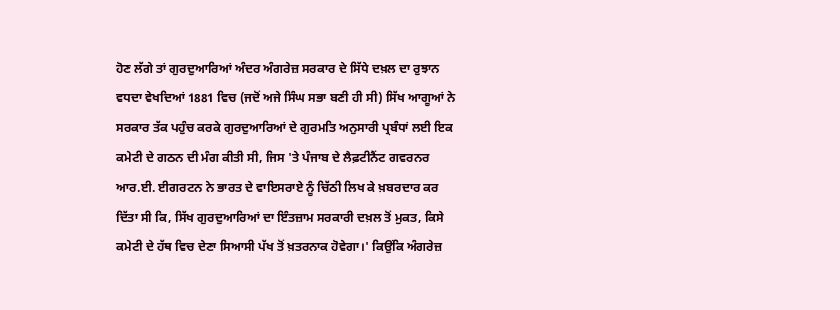ਹੋਣ ਲੱਗੇ ਤਾਂ ਗੁਰਦੁਆਰਿਆਂ ਅੰਦਰ ਅੰਗਰੇਜ਼ ਸਰਕਾਰ ਦੇ ਸਿੱਧੇ ਦਖ਼ਲ ਦਾ ਰੁਝਾਨ ਵਧਦਾ ਵੇਖਦਿਆਂ 1881 ਵਿਚ (ਜਦੋਂ ਅਜੇ ਸਿੰਘ ਸਭਾ ਬਣੀ ਹੀ ਸੀ) ਸਿੱਖ ਆਗੂਆਂ ਨੇ ਸਰਕਾਰ ਤੱਕ ਪਹੁੰਚ ਕਰਕੇ ਗੁਰਦੁਆਰਿਆਂ ਦੇ ਗੁਰਮਤਿ ਅਨੁਸਾਰੀ ਪ੍ਰਬੰਧਾਂ ਲਈ ਇਕ ਕਮੇਟੀ ਦੇ ਗਠਨ ਦੀ ਮੰਗ ਕੀਤੀ ਸੀ, ਜਿਸ 'ਤੇ ਪੰਜਾਬ ਦੇ ਲੈਫ਼ਟੀਨੈਂਟ ਗਵਰਨਰ ਆਰ.ਈ. ਈਗਰਟਨ ਨੇ ਭਾਰਤ ਦੇ ਵਾਇਸਰਾਏ ਨੂੰ ਚਿੱਠੀ ਲਿਖ ਕੇ ਖ਼ਬਰਦਾਰ ਕਰ ਦਿੱਤਾ ਸੀ ਕਿ, ਸਿੱਖ ਗੁਰਦੁਆਰਿਆਂ ਦਾ ਇੰਤਜ਼ਾਮ ਸਰਕਾਰੀ ਦਖ਼ਲ ਤੋਂ ਮੁਕਤ, ਕਿਸੇ ਕਮੇਟੀ ਦੇ ਹੱਥ ਵਿਚ ਦੇਣਾ ਸਿਆਸੀ ਪੱਖ ਤੋਂ ਖ਼ਤਰਨਾਕ ਹੋਵੇਗਾ।' ਕਿਉਂਕਿ ਅੰਗਰੇਜ਼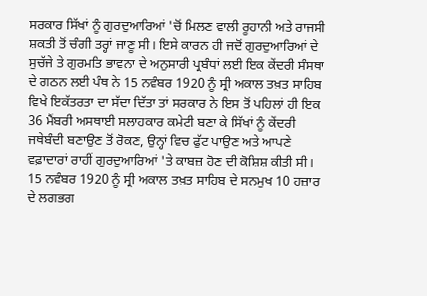ਸਰਕਾਰ ਸਿੱਖਾਂ ਨੂੰ ਗੁਰਦੁਆਰਿਆਂ 'ਚੋਂ ਮਿਲਣ ਵਾਲੀ ਰੂਹਾਨੀ ਅਤੇ ਰਾਜਸੀ ਸ਼ਕਤੀ ਤੋਂ ਚੰਗੀ ਤਰ੍ਹਾਂ ਜਾਣੂ ਸੀ। ਇਸੇ ਕਾਰਨ ਹੀ ਜਦੋਂ ਗੁਰਦੁਆਰਿਆਂ ਦੇ ਸੁਚੱਜੇ ਤੇ ਗੁਰਮਤਿ ਭਾਵਨਾ ਦੇ ਅਨੁਸਾਰੀ ਪ੍ਰਬੰਧਾਂ ਲਈ ਇਕ ਕੇਂਦਰੀ ਸੰਸਥਾ ਦੇ ਗਠਨ ਲਈ ਪੰਥ ਨੇ 15 ਨਵੰਬਰ 1920 ਨੂੰ ਸ੍ਰੀ ਅਕਾਲ ਤਖ਼ਤ ਸਾਹਿਬ ਵਿਖੇ ਇਕੱਤਰਤਾ ਦਾ ਸੱਦਾ ਦਿੱਤਾ ਤਾਂ ਸਰਕਾਰ ਨੇ ਇਸ ਤੋਂ ਪਹਿਲਾਂ ਹੀ ਇਕ 36 ਮੈਂਬਰੀ ਅਸਥਾਈ ਸਲਾਹਕਾਰ ਕਮੇਟੀ ਬਣਾ ਕੇ ਸਿੱਖਾਂ ਨੂੰ ਕੇਂਦਰੀ ਜਥੇਬੰਦੀ ਬਣਾਉਣ ਤੋਂ ਰੋਕਣ, ਉਨ੍ਹਾਂ ਵਿਚ ਫੁੱਟ ਪਾਉਣ ਅਤੇ ਆਪਣੇ ਵਫ਼ਾਦਾਰਾਂ ਰਾਹੀਂ ਗੁਰਦੁਆਰਿਆਂ 'ਤੇ ਕਾਬਜ਼ ਹੋਣ ਦੀ ਕੋਸ਼ਿਸ਼ ਕੀਤੀ ਸੀ।
15 ਨਵੰਬਰ 1920 ਨੂੰ ਸ੍ਰੀ ਅਕਾਲ ਤਖ਼ਤ ਸਾਹਿਬ ਦੇ ਸਨਮੁਖ 10 ਹਜ਼ਾਰ ਦੇ ਲਗਭਗ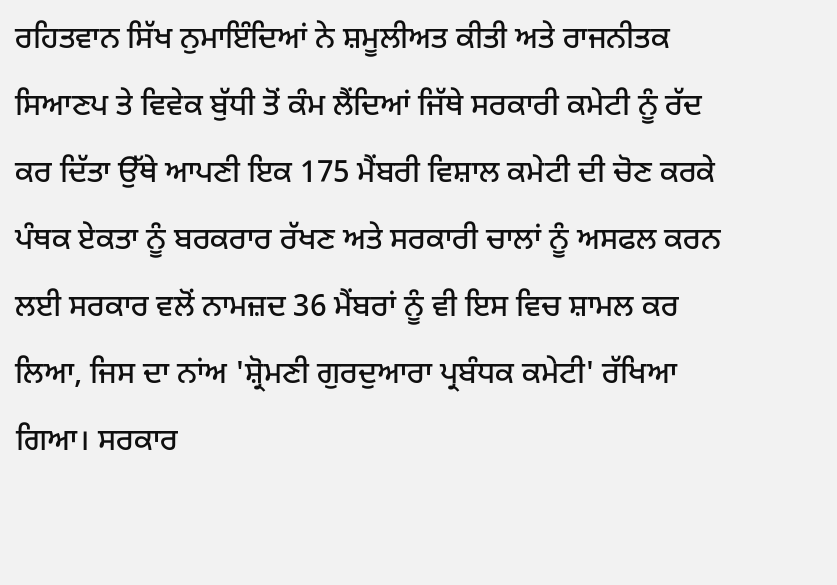ਰਹਿਤਵਾਨ ਸਿੱਖ ਨੁਮਾਇੰਦਿਆਂ ਨੇ ਸ਼ਮੂਲੀਅਤ ਕੀਤੀ ਅਤੇ ਰਾਜਨੀਤਕ ਸਿਆਣਪ ਤੇ ਵਿਵੇਕ ਬੁੱਧੀ ਤੋਂ ਕੰਮ ਲੈਂਦਿਆਂ ਜਿੱਥੇ ਸਰਕਾਰੀ ਕਮੇਟੀ ਨੂੰ ਰੱਦ ਕਰ ਦਿੱਤਾ ਉੱਥੇ ਆਪਣੀ ਇਕ 175 ਮੈਂਬਰੀ ਵਿਸ਼ਾਲ ਕਮੇਟੀ ਦੀ ਚੋਣ ਕਰਕੇ ਪੰਥਕ ਏਕਤਾ ਨੂੰ ਬਰਕਰਾਰ ਰੱਖਣ ਅਤੇ ਸਰਕਾਰੀ ਚਾਲਾਂ ਨੂੰ ਅਸਫਲ ਕਰਨ ਲਈ ਸਰਕਾਰ ਵਲੋਂ ਨਾਮਜ਼ਦ 36 ਮੈਂਬਰਾਂ ਨੂੰ ਵੀ ਇਸ ਵਿਚ ਸ਼ਾਮਲ ਕਰ ਲਿਆ, ਜਿਸ ਦਾ ਨਾਂਅ 'ਸ਼੍ਰੋਮਣੀ ਗੁਰਦੁਆਰਾ ਪ੍ਰਬੰਧਕ ਕਮੇਟੀ' ਰੱਖਿਆ ਗਿਆ। ਸਰਕਾਰ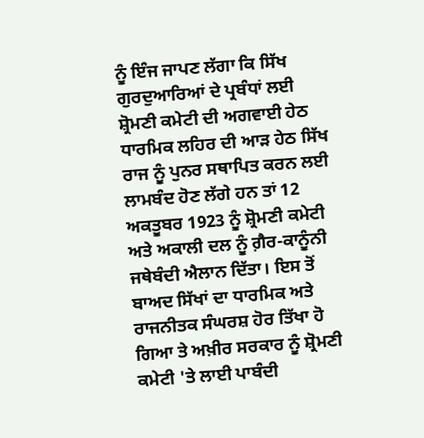ਨੂੰ ਇੰਜ ਜਾਪਣ ਲੱਗਾ ਕਿ ਸਿੱਖ ਗੁਰਦੁਆਰਿਆਂ ਦੇ ਪ੍ਰਬੰਧਾਂ ਲਈ ਸ਼੍ਰੋਮਣੀ ਕਮੇਟੀ ਦੀ ਅਗਵਾਈ ਹੇਠ ਧਾਰਮਿਕ ਲਹਿਰ ਦੀ ਆੜ ਹੇਠ ਸਿੱਖ ਰਾਜ ਨੂੰ ਪੁਨਰ ਸਥਾਪਿਤ ਕਰਨ ਲਈ ਲਾਮਬੰਦ ਹੋਣ ਲੱਗੇ ਹਨ ਤਾਂ 12 ਅਕਤੂਬਰ 1923 ਨੂੰ ਸ਼੍ਰੋਮਣੀ ਕਮੇਟੀ ਅਤੇ ਅਕਾਲੀ ਦਲ ਨੂੰ ਗ਼ੈਰ-ਕਾਨੂੰਨੀ ਜਥੇਬੰਦੀ ਐਲਾਨ ਦਿੱਤਾ। ਇਸ ਤੋਂ ਬਾਅਦ ਸਿੱਖਾਂ ਦਾ ਧਾਰਮਿਕ ਅਤੇ ਰਾਜਨੀਤਕ ਸੰਘਰਸ਼ ਹੋਰ ਤਿੱਖਾ ਹੋ ਗਿਆ ਤੇ ਅਖ਼ੀਰ ਸਰਕਾਰ ਨੂੰ ਸ਼੍ਰੋਮਣੀ ਕਮੇਟੀ 'ਤੇ ਲਾਈ ਪਾਬੰਦੀ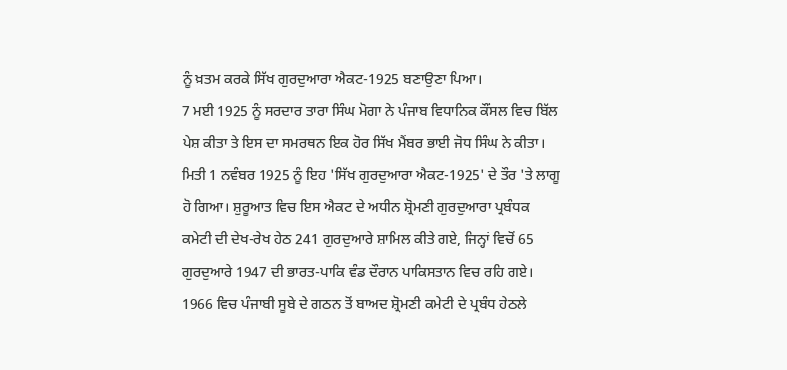ਨੂੰ ਖ਼ਤਮ ਕਰਕੇ ਸਿੱਖ ਗੁਰਦੁਆਰਾ ਐਕਟ-1925 ਬਣਾਉਣਾ ਪਿਆ।
7 ਮਈ 1925 ਨੂੰ ਸਰਦਾਰ ਤਾਰਾ ਸਿੰਘ ਮੋਗਾ ਨੇ ਪੰਜਾਬ ਵਿਧਾਨਿਕ ਕੌਂਸਲ ਵਿਚ ਬਿੱਲ ਪੇਸ਼ ਕੀਤਾ ਤੇ ਇਸ ਦਾ ਸਮਰਥਨ ਇਕ ਹੋਰ ਸਿੱਖ ਮੈਂਬਰ ਭਾਈ ਜੋਧ ਸਿੰਘ ਨੇ ਕੀਤਾ। ਮਿਤੀ 1 ਨਵੰਬਰ 1925 ਨੂੰ ਇਹ 'ਸਿੱਖ ਗੁਰਦੁਆਰਾ ਐਕਟ-1925' ਦੇ ਤੌਰ 'ਤੇ ਲਾਗੂ ਹੋ ਗਿਆ। ਸ਼ੁਰੂਆਤ ਵਿਚ ਇਸ ਐਕਟ ਦੇ ਅਧੀਨ ਸ਼੍ਰੋਮਣੀ ਗੁਰਦੁਆਰਾ ਪ੍ਰਬੰਧਕ ਕਮੇਟੀ ਦੀ ਦੇਖ-ਰੇਖ ਹੇਠ 241 ਗੁਰਦੁਆਰੇ ਸ਼ਾਮਿਲ ਕੀਤੇ ਗਏ, ਜਿਨ੍ਹਾਂ ਵਿਚੋਂ 65 ਗੁਰਦੁਆਰੇ 1947 ਦੀ ਭਾਰਤ-ਪਾਕਿ ਵੰਡ ਦੌਰਾਨ ਪਾਕਿਸਤਾਨ ਵਿਚ ਰਹਿ ਗਏ।
1966 ਵਿਚ ਪੰਜਾਬੀ ਸੂਬੇ ਦੇ ਗਠਨ ਤੋਂ ਬਾਅਦ ਸ਼੍ਰੋਮਣੀ ਕਮੇਟੀ ਦੇ ਪ੍ਰਬੰਧ ਹੇਠਲੇ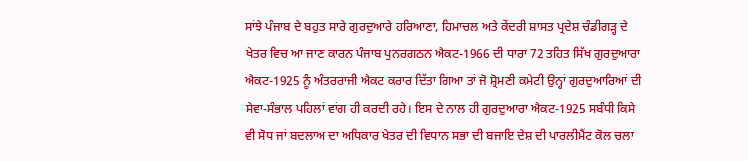ਸਾਂਝੇ ਪੰਜਾਬ ਦੇ ਬਹੁਤ ਸਾਰੇ ਗੁਰਦੁਆਰੇ ਹਰਿਆਣਾ, ਹਿਮਾਚਲ ਅਤੇ ਕੇਂਦਰੀ ਸ਼ਾਸਤ ਪ੍ਰਦੇਸ਼ ਚੰਡੀਗੜ੍ਹ ਦੇ ਖੇਤਰ ਵਿਚ ਆ ਜਾਣ ਕਾਰਨ ਪੰਜਾਬ ਪੁਨਰਗਠਨ ਐਕਟ-1966 ਦੀ ਧਾਰਾ 72 ਤਹਿਤ ਸਿੱਖ ਗੁਰਦੁਆਰਾ ਐਕਟ-1925 ਨੂੰ ਅੰਤਰਰਾਜੀ ਐਕਟ ਕਰਾਰ ਦਿੱਤਾ ਗਿਆ ਤਾਂ ਜੋ ਸ਼੍ਰੋਮਣੀ ਕਮੇਟੀ ਉਨ੍ਹਾਂ ਗੁਰਦੁਆਰਿਆਂ ਦੀ ਸੇਵਾ-ਸੰਭਾਲ ਪਹਿਲਾਂ ਵਾਂਗ ਹੀ ਕਰਦੀ ਰਹੇ। ਇਸ ਦੇ ਨਾਲ ਹੀ ਗੁਰਦੁਆਰਾ ਐਕਟ-1925 ਸਬੰਧੀ ਕਿਸੇ ਵੀ ਸੋਧ ਜਾਂ ਬਦਲਾਅ ਦਾ ਅਧਿਕਾਰ ਖੇਤਰ ਦੀ ਵਿਧਾਨ ਸਭਾ ਦੀ ਬਜਾਇ ਦੇਸ਼ ਦੀ ਪਾਰਲੀਮੈਂਟ ਕੋਲ ਚਲਾ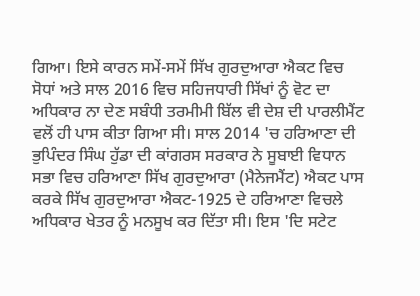ਗਿਆ। ਇਸੇ ਕਾਰਨ ਸਮੇਂ-ਸਮੇਂ ਸਿੱਖ ਗੁਰਦੁਆਰਾ ਐਕਟ ਵਿਚ ਸੋਧਾਂ ਅਤੇ ਸਾਲ 2016 ਵਿਚ ਸਹਿਜਧਾਰੀ ਸਿੱਖਾਂ ਨੂੰ ਵੋਟ ਦਾ ਅਧਿਕਾਰ ਨਾ ਦੇਣ ਸਬੰਧੀ ਤਰਮੀਮੀ ਬਿੱਲ ਵੀ ਦੇਸ਼ ਦੀ ਪਾਰਲੀਮੈਂਟ ਵਲੋਂ ਹੀ ਪਾਸ ਕੀਤਾ ਗਿਆ ਸੀ। ਸਾਲ 2014 'ਚ ਹਰਿਆਣਾ ਦੀ ਭੁਪਿੰਦਰ ਸਿੰਘ ਹੁੱਡਾ ਦੀ ਕਾਂਗਰਸ ਸਰਕਾਰ ਨੇ ਸੂਬਾਈ ਵਿਧਾਨ ਸਭਾ ਵਿਚ ਹਰਿਆਣਾ ਸਿੱਖ ਗੁਰਦੁਆਰਾ (ਮੈਨੇਜਮੈਂਟ) ਐਕਟ ਪਾਸ ਕਰਕੇ ਸਿੱਖ ਗੁਰਦੁਆਰਾ ਐਕਟ-1925 ਦੇ ਹਰਿਆਣਾ ਵਿਚਲੇ ਅਧਿਕਾਰ ਖੇਤਰ ਨੂੰ ਮਨਸੂਖ ਕਰ ਦਿੱਤਾ ਸੀ। ਇਸ 'ਦਿ ਸਟੇਟ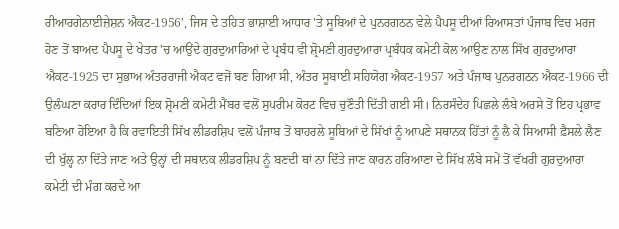ਰੀਆਰਗੇਨਾਈਜ਼ੇਸ਼ਨ ਐਕਟ-1956', ਜਿਸ ਦੇ ਤਹਿਤ ਭਾਸ਼ਾਈ ਆਧਾਰ 'ਤੇ ਸੂਬਿਆਂ ਦੇ ਪੁਨਰਗਠਨ ਵੇਲੇ ਪੈਪਸੂ ਦੀਆਂ ਰਿਆਸਤਾਂ ਪੰਜਾਬ ਵਿਚ ਮਰਜ ਹੋਣ ਤੋਂ ਬਾਅਦ ਪੈਪਸੂ ਦੇ ਖੇਤਰ 'ਚ ਆਉਂਦੇ ਗੁਰਦੁਆਰਿਆਂ ਦੇ ਪ੍ਰਬੰਧ ਵੀ ਸ਼੍ਰੋਮਣੀ ਗੁਰਦੁਆਰਾ ਪ੍ਰਬੰਧਕ ਕਮੇਟੀ ਕੋਲ ਆਉਣ ਨਾਲ ਸਿੱਖ ਗੁਰਦੁਆਰਾ ਐਕਟ-1925 ਦਾ ਸੁਭਾਅ ਅੰਤਰਰਾਜੀ ਐਕਟ ਵਜੋਂ ਬਣ ਗਿਆ ਸੀ, ਅੰਤਰ ਸੂਬਾਈ ਸਹਿਯੋਗ ਐਕਟ-1957 ਅਤੇ ਪੰਜਾਬ ਪੁਨਰਗਠਨ ਐਕਟ-1966 ਦੀ ਉਲੰਘਣਾ ਕਰਾਰ ਦਿੰਦਿਆਂ ਇਕ ਸ਼੍ਰੋਮਣੀ ਕਮੇਟੀ ਮੈਂਬਰ ਵਲੋਂ ਸੁਪਰੀਮ ਕੋਰਟ ਵਿਚ ਚੁਣੌਤੀ ਦਿੱਤੀ ਗਈ ਸੀ। ਨਿਰਸੰਦੇਹ ਪਿਛਲੇ ਲੰਬੇ ਅਰਸੇ ਤੋਂ ਇਹ ਪ੍ਰਭਾਵ ਬਣਿਆ ਹੋਇਆ ਹੈ ਕਿ ਰਵਾਇਤੀ ਸਿੱਖ ਲੀਡਰਸ਼ਿਪ ਵਲੋਂ ਪੰਜਾਬ ਤੋਂ ਬਾਹਰਲੇ ਸੂਬਿਆਂ ਦੇ ਸਿੱਖਾਂ ਨੂੰ ਆਪਣੇ ਸਥਾਨਕ ਹਿੱਤਾਂ ਨੂੰ ਲੈ ਕੇ ਸਿਆਸੀ ਫ਼ੈਸਲੇ ਲੈਣ ਦੀ ਖੁੱਲ੍ਹ ਨਾ ਦਿੱਤੇ ਜਾਣ ਅਤੇ ਉਨ੍ਹਾਂ ਦੀ ਸਥਾਨਕ ਲੀਡਰਸ਼ਿਪ ਨੂੰ ਬਣਦੀ ਥਾਂ ਨਾ ਦਿੱਤੇ ਜਾਣ ਕਾਰਨ ਹਰਿਆਣਾ ਦੇ ਸਿੱਖ ਲੰਬੇ ਸਮੇਂ ਤੋਂ ਵੱਖਰੀ ਗੁਰਦੁਆਰਾ ਕਮੇਟੀ ਦੀ ਮੰਗ ਕਰਦੇ ਆ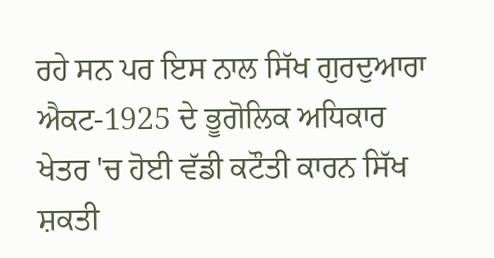ਰਹੇ ਸਨ ਪਰ ਇਸ ਨਾਲ ਸਿੱਖ ਗੁਰਦੁਆਰਾ ਐਕਟ-1925 ਦੇ ਭੂਗੋਲਿਕ ਅਧਿਕਾਰ ਖੇਤਰ 'ਚ ਹੋਈ ਵੱਡੀ ਕਟੌਤੀ ਕਾਰਨ ਸਿੱਖ ਸ਼ਕਤੀ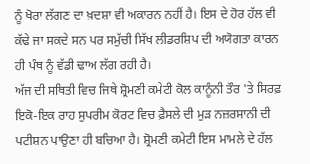ਨੂੰ ਖੋਰਾ ਲੱਗਣ ਦਾ ਖ਼ਦਸ਼ਾ ਵੀ ਅਕਾਰਨ ਨਹੀਂ ਹੈ। ਇਸ ਦੇ ਹੋਰ ਹੱਲ ਵੀ ਕੱਢੇ ਜਾ ਸਕਦੇ ਸਨ ਪਰ ਸਮੁੱਚੀ ਸਿੱਖ ਲੀਡਰਸ਼ਿਪ ਦੀ ਅਯੋਗਤਾ ਕਾਰਨ ਹੀ ਪੰਥ ਨੂੰ ਵੱਡੀ ਢਾਅ ਲੱਗ ਰਹੀ ਹੈ।
ਅੱਜ ਦੀ ਸਥਿਤੀ ਵਿਚ ਜਿਥੇ ਸ਼੍ਰੋਮਣੀ ਕਮੇਟੀ ਕੋਲ ਕਾਨੂੰਨੀ ਤੌਰ 'ਤੇ ਸਿਰਫ਼ ਇਕੋ-ਇਕ ਰਾਹ ਸੁਪਰੀਮ ਕੋਰਟ ਵਿਚ ਫ਼ੈਸਲੇ ਦੀ ਮੁੜ ਨਜ਼ਰਸਾਨੀ ਦੀ ਪਟੀਸ਼ਨ ਪਾਉਣਾ ਹੀ ਬਚਿਆ ਹੈ। ਸ਼੍ਰੋਮਣੀ ਕਮੇਟੀ ਇਸ ਮਾਮਲੇ ਦੇ ਹੱਲ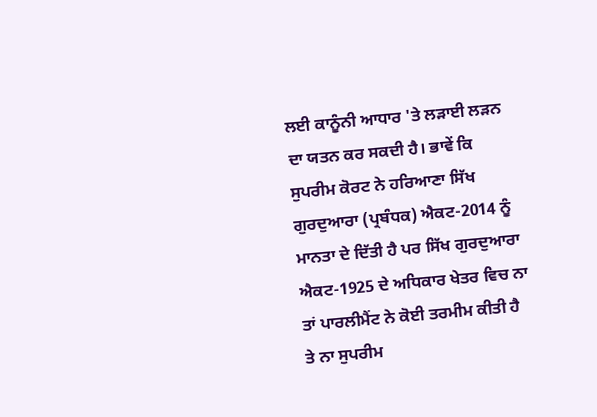ਲਈ ਕਾਨੂੰਨੀ ਆਧਾਰ 'ਤੇ ਲੜਾਈ ਲੜਨ ਦਾ ਯਤਨ ਕਰ ਸਕਦੀ ਹੈ। ਭਾਵੇਂ ਕਿ ਸੁਪਰੀਮ ਕੋਰਟ ਨੇ ਹਰਿਆਣਾ ਸਿੱਖ ਗੁਰਦੁਆਰਾ (ਪ੍ਰਬੰਧਕ) ਐਕਟ-2014 ਨੂੰ ਮਾਨਤਾ ਦੇ ਦਿੱਤੀ ਹੈ ਪਰ ਸਿੱਖ ਗੁਰਦੁਆਰਾ ਐਕਟ-1925 ਦੇ ਅਧਿਕਾਰ ਖੇਤਰ ਵਿਚ ਨਾ ਤਾਂ ਪਾਰਲੀਮੈਂਟ ਨੇ ਕੋਈ ਤਰਮੀਮ ਕੀਤੀ ਹੈ ਤੇ ਨਾ ਸੁਪਰੀਮ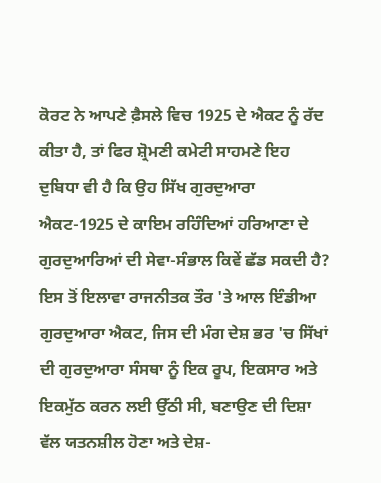ਕੋਰਟ ਨੇ ਆਪਣੇ ਫ਼ੈਸਲੇ ਵਿਚ 1925 ਦੇ ਐਕਟ ਨੂੰ ਰੱਦ ਕੀਤਾ ਹੈ, ਤਾਂ ਫਿਰ ਸ਼੍ਰੋਮਣੀ ਕਮੇਟੀ ਸਾਹਮਣੇ ਇਹ ਦੁਬਿਧਾ ਵੀ ਹੈ ਕਿ ਉਹ ਸਿੱਖ ਗੁਰਦੁਆਰਾ ਐਕਟ-1925 ਦੇ ਕਾਇਮ ਰਹਿੰਦਿਆਂ ਹਰਿਆਣਾ ਦੇ ਗੁਰਦੁਆਰਿਆਂ ਦੀ ਸੇਵਾ-ਸੰਭਾਲ ਕਿਵੇਂ ਛੱਡ ਸਕਦੀ ਹੈ?
ਇਸ ਤੋਂ ਇਲਾਵਾ ਰਾਜਨੀਤਕ ਤੌਰ 'ਤੇ ਆਲ ਇੰਡੀਆ ਗੁਰਦੁਆਰਾ ਐਕਟ, ਜਿਸ ਦੀ ਮੰਗ ਦੇਸ਼ ਭਰ 'ਚ ਸਿੱਖਾਂ ਦੀ ਗੁਰਦੁਆਰਾ ਸੰਸਥਾ ਨੂੰ ਇਕ ਰੂਪ, ਇਕਸਾਰ ਅਤੇ ਇਕਮੁੱਠ ਕਰਨ ਲਈ ਉੱਠੀ ਸੀ, ਬਣਾਉਣ ਦੀ ਦਿਸ਼ਾ ਵੱਲ ਯਤਨਸ਼ੀਲ ਹੋਣਾ ਅਤੇ ਦੇਸ਼-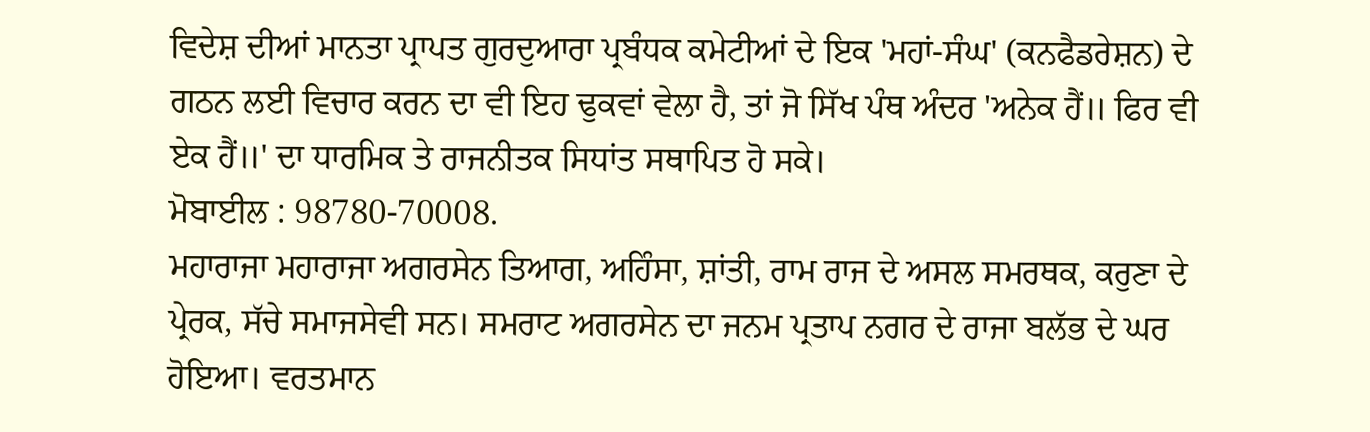ਵਿਦੇਸ਼ ਦੀਆਂ ਮਾਨਤਾ ਪ੍ਰਾਪਤ ਗੁਰਦੁਆਰਾ ਪ੍ਰਬੰਧਕ ਕਮੇਟੀਆਂ ਦੇ ਇਕ 'ਮਹਾਂ-ਸੰਘ' (ਕਨਫੈਡਰੇਸ਼ਨ) ਦੇ ਗਠਨ ਲਈ ਵਿਚਾਰ ਕਰਨ ਦਾ ਵੀ ਇਹ ਢੁਕਵਾਂ ਵੇਲਾ ਹੈ, ਤਾਂ ਜੋ ਸਿੱਖ ਪੰਥ ਅੰਦਰ 'ਅਨੇਕ ਹੈਂ॥ ਫਿਰ ਵੀ ਏਕ ਹੈਂ॥' ਦਾ ਧਾਰਮਿਕ ਤੇ ਰਾਜਨੀਤਕ ਸਿਧਾਂਤ ਸਥਾਪਿਤ ਹੋ ਸਕੇ।
ਮੋਬਾਈਲ : 98780-70008.
ਮਹਾਰਾਜਾ ਮਹਾਰਾਜਾ ਅਗਰਸੇਨ ਤਿਆਗ, ਅਹਿੰਸਾ, ਸ਼ਾਂਤੀ, ਰਾਮ ਰਾਜ ਦੇ ਅਸਲ ਸਮਰਥਕ, ਕਰੁਣਾ ਦੇ ਪ੍ਰੇਰਕ, ਸੱਚੇ ਸਮਾਜਸੇਵੀ ਸਨ। ਸਮਰਾਟ ਅਗਰਸੇਨ ਦਾ ਜਨਮ ਪ੍ਰਤਾਪ ਨਗਰ ਦੇ ਰਾਜਾ ਬਲੱਭ ਦੇ ਘਰ ਹੋਇਆ। ਵਰਤਮਾਨ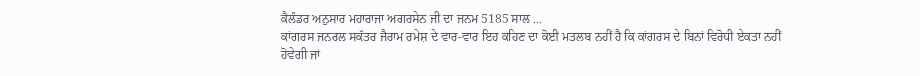ਕੈਲੰਡਰ ਅਨੁਸਾਰ ਮਹਾਰਾਜਾ ਅਗਰਸੇਨ ਜੀ ਦਾ ਜਨਮ 5185 ਸਾਲ ...
ਕਾਂਗਰਸ ਜਨਰਲ ਸਕੱਤਰ ਜੈਰਾਮ ਰਮੇਸ਼ ਦੇ ਵਾਰ-ਵਾਰ ਇਹ ਕਹਿਣ ਦਾ ਕੋਈ ਮਤਲਬ ਨਹੀਂ ਹੈ ਕਿ ਕਾਂਗਰਸ ਦੇ ਬਿਨਾਂ ਵਿਰੋਧੀ ਏਕਤਾ ਨਹੀਂ ਹੋਵੇਗੀ ਜਾਂ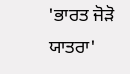'ਭਾਰਤ ਜੋੜੋ ਯਾਤਰਾ'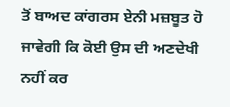ਤੋਂ ਬਾਅਦ ਕਾਂਗਰਸ ਏਨੀ ਮਜ਼ਬੂਤ ਹੋ ਜਾਵੇਗੀ ਕਿ ਕੋਈ ਉਸ ਦੀ ਅਣਦੇਖੀ ਨਹੀਂ ਕਰ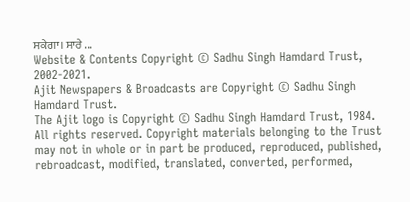ਸਕੇਗਾ। ਸਾਰੇ ...
Website & Contents Copyright © Sadhu Singh Hamdard Trust, 2002-2021.
Ajit Newspapers & Broadcasts are Copyright © Sadhu Singh Hamdard Trust.
The Ajit logo is Copyright © Sadhu Singh Hamdard Trust, 1984.
All rights reserved. Copyright materials belonging to the Trust may not in whole or in part be produced, reproduced, published, rebroadcast, modified, translated, converted, performed,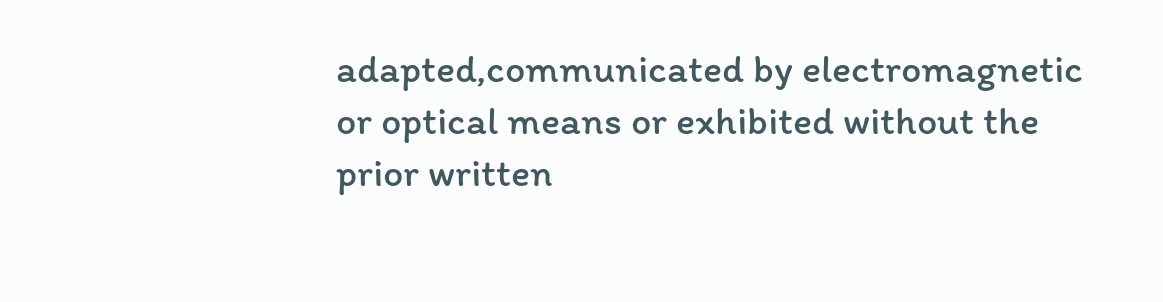adapted,communicated by electromagnetic or optical means or exhibited without the prior written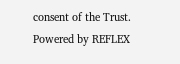consent of the Trust.
Powered by REFLEX